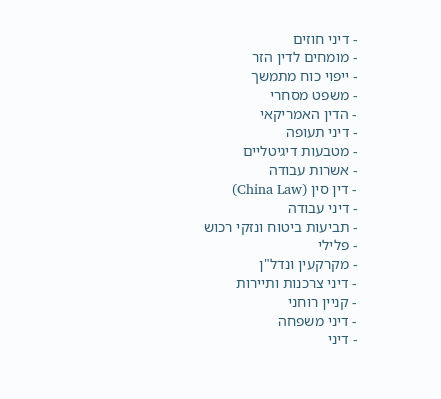- דיני חוזים
- מומחים לדין הזר
- ייפוי כוח מתמשך
- משפט מסחרי
- הדין האמריקאי
- דיני תעופה
- מטבעות דיגיטליים
- אשרות עבודה
- דין סין (China Law)
- דיני עבודה
- תביעות ביטוח ונזקי רכוש
- פלילי
- מקרקעין ונדל"ן
- דיני צרכנות ותיירות
- קניין רוחני
- דיני משפחה
- דיני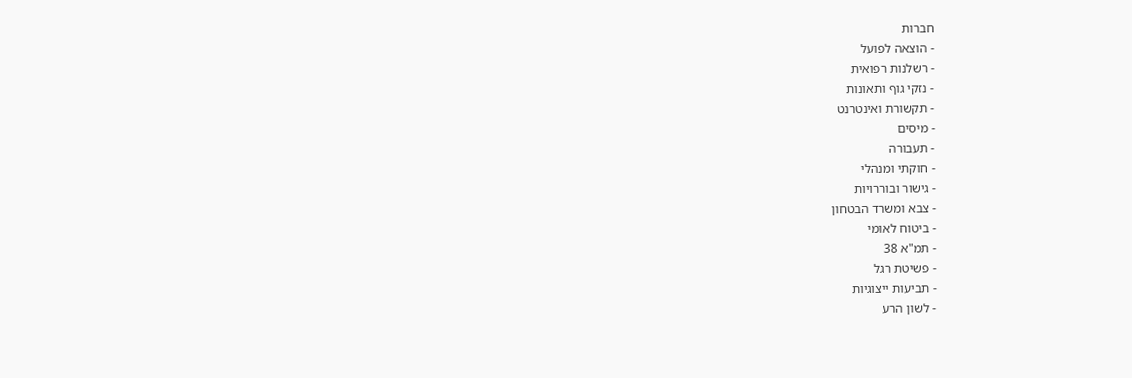חברות
- הוצאה לפועל
- רשלנות רפואית
- נזקי גוף ותאונות
- תקשורת ואינטרנט
- מיסים
- תעבורה
- חוקתי ומנהלי
- גישור ובוררויות
- צבא ומשרד הבטחון
- ביטוח לאומי
- תמ"א 38
- פשיטת רגל
- תביעות ייצוגיות
- לשון הרע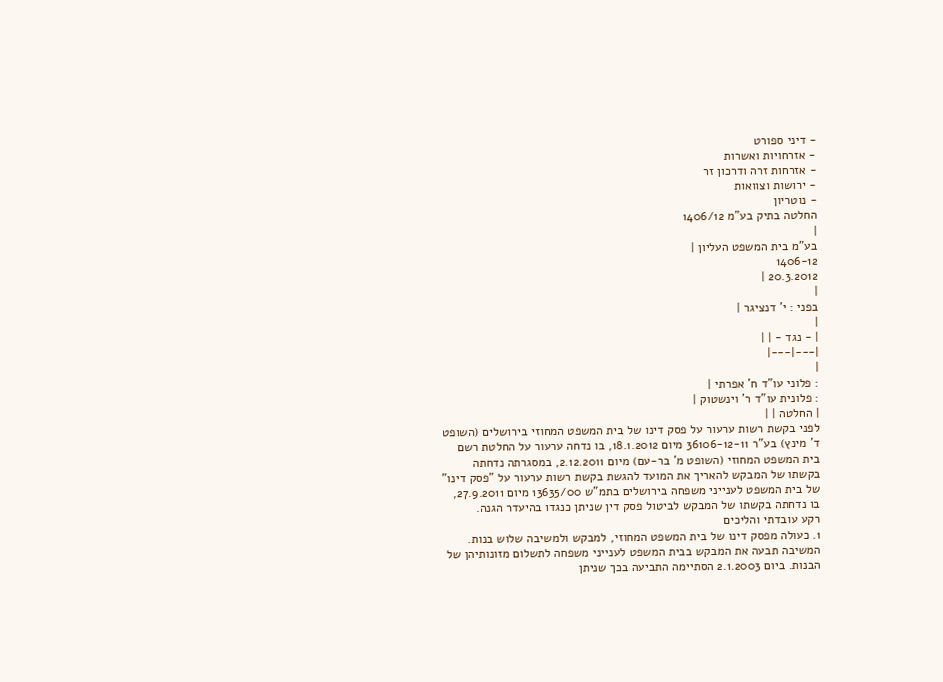- דיני ספורט
- אזרחויות ואשרות
- אזרחות זרה ודרכון זר
- ירושות וצוואות
- נוטריון
החלטה בתיק בע"מ 1406/12
|
בע"מ בית המשפט העליון |
1406-12
20.3.2012 |
|
בפני : י' דנציגר |
|
| - נגד - | |
|---|---|
|
: פלוני עו"ד ח' אפרתי |
: פלונית עו"ד ר' וינשטוק |
| החלטה | |
לפני בקשת רשות ערעור על פסק דינו של בית המשפט המחוזי בירושלים (השופט ד' מינץ) בע"ר 36106-12-11 מיום 18.1.2012, בו נדחה ערעור על החלטת רשם בית המשפט המחוזי (השופט מ' בר-עם) מיום 2.12.2011, במסגרתה נדחתה בקשתו של המבקש להאריך את המועד להגשת בקשת רשות ערעור על "פסק דינו" של בית המשפט לענייני משפחה בירושלים בתמ"ש 13635/00 מיום 27.9.2011, בו נדחתה בקשתו של המבקש לביטול פסק דין שניתן כנגדו בהיעדר הגנה.
רקע עובדתי והליכים
1. כעולה מפסק דינו של בית המשפט המחוזי, למבקש ולמשיבה שלוש בנות. המשיבה תבעה את המבקש בבית המשפט לענייני משפחה לתשלום מזונותיהן של הבנות. ביום 2.1.2003 הסתיימה התביעה בכך שניתן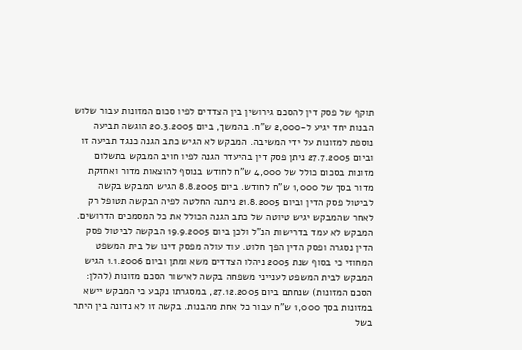תוקף של פסק דין להסכם גירושין בין הצדדים לפיו סכום המזונות עבור שלוש הבנות יחד יגיע ל-2,000 ש"ח. בהמשך, ביום 20.3.2005 הוגשה תביעה נוספת למזונות על ידי המשיבה. המבקש לא הגיש כתב הגנה כנגד תביעה זו וביום 27.7.2005 ניתן פסק דין בהיעדר הגנה לפיו חויב המבקש בתשלום מזונות בסכום כולל של 4,000 ש"ח לחודש בנוסף להוצאות מדור ואחזקת מדור בסך של 1,000 ש"ח לחודש. ביום 8.8.2005 הגיש המבקש בקשה לביטול פסק הדין וביום 21.8.2005 ניתנה החלטה לפיה הבקשה תטופל רק לאחר שהמבקש יגיש טיוטה של כתב הגנה הכולל את כל המסמכים הדרושים. המבקש לא עמד בדרישות הנ"ל ולכן ביום 19.9.2005 הבקשה לביטול פסק הדין נסגרה ופסק הדין הפך חלוט. עוד עולה מפסק דינו של בית המשפט המחוזי כי בסוף שנת 2005 ניהלו הצדדים משא ומתן וביום 1.1.2006 הגיש המבקש לבית המשפט לענייני משפחה בקשה לאישור הסכם מזונות (להלן: הסכם המזונות) שנחתם ביום 27.12.2005, במסגרתו נקבע כי המבקש יישא במזונות בסך 1,000 ש"ח עבור כל אחת מהבנות. בקשה זו לא נדונה בין היתר בשל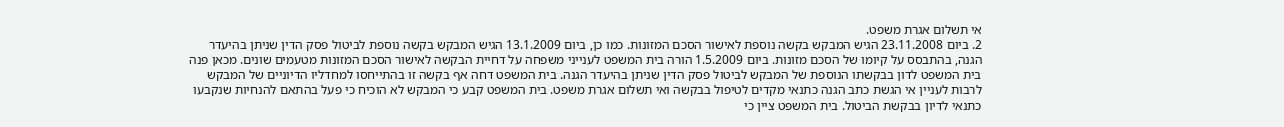אי תשלום אגרת משפט.
2. ביום 23.11.2008 הגיש המבקש בקשה נוספת לאישור הסכם המזונות. כמו כן, ביום 13.1.2009 הגיש המבקש בקשה נוספת לביטול פסק הדין שניתן בהיעדר הגנה, בהתבסס על קיומו של הסכם מזונות. ביום 1.5.2009 הורה בית המשפט לענייני משפחה על דחיית הבקשה לאישור הסכם המזונות מטעמים שונים. מכאן פנה בית המשפט לדון בבקשתו הנוספת של המבקש לביטול פסק הדין שניתן בהיעדר הגנה. בית המשפט דחה אף בקשה זו בהתייחסו למחדליו הדיוניים של המבקש לרבות לעניין אי הגשת כתב הגנה כתנאי מקדים לטיפול בבקשה ואי תשלום אגרת משפט. בית המשפט קבע כי המבקש לא הוכיח כי פעל בהתאם להנחיות שנקבעו כתנאי לדיון בבקשת הביטול. בית המשפט ציין כי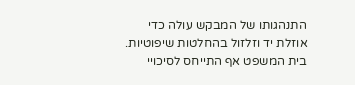התנהגותו של המבקש עולה כדי אוזלת יד וזלזול בהחלטות שיפוטיות. בית המשפט אף התייחס לסיכויי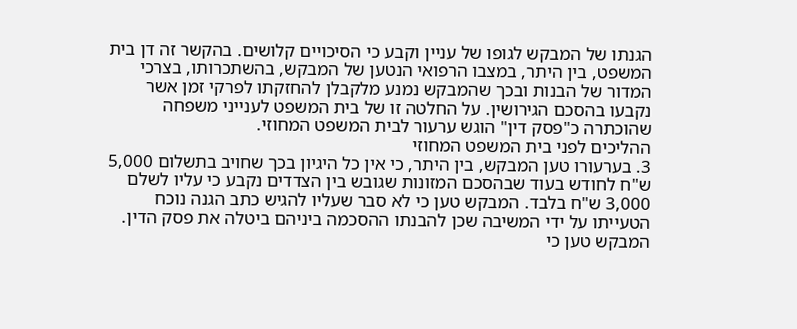הגנתו של המבקש לגופו של עניין וקבע כי הסיכויים קלושים. בהקשר זה דן בית המשפט, בין היתר, במצבו הרפואי הנטען של המבקש, בהשתכרותו, בצרכי המדור של הבנות ובכך שהמבקש נמנע מלקבלן להחזקתו לפרקי זמן אשר נקבעו בהסכם הגירושין. על החלטה זו של בית המשפט לענייני משפחה שהוכתרה כ"פסק דין" הוגש ערעור לבית המשפט המחוזי.
ההליכים לפני בית המשפט המחוזי
3. בערעורו טען המבקש, בין היתר, כי אין כל היגיון בכך שחויב בתשלום 5,000 ש"ח לחודש בעוד שבהסכם המזונות שגובש בין הצדדים נקבע כי עליו לשלם 3,000 ש"ח בלבד. המבקש טען כי לא סבר שעליו להגיש כתב הגנה נוכח הטעייתו על ידי המשיבה שכן להבנתו ההסכמה ביניהם ביטלה את פסק הדין. המבקש טען כי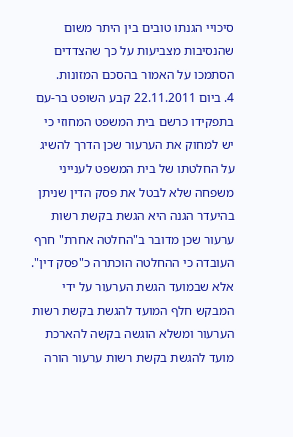סיכויי הגנתו טובים בין היתר משום שהנסיבות מצביעות על כך שהצדדים הסתמכו על האמור בהסכם המזונות.
4. ביום 22.11.2011 קבע השופט בר-עם בתפקידו כרשם בית המשפט המחוזי כי יש למחוק את הערעור שכן הדרך להשיג על החלטתו של בית המשפט לענייני משפחה שלא לבטל את פסק הדין שניתן בהיעדר הגנה היא הגשת בקשת רשות ערעור שכן מדובר ב"החלטה אחרת" חרף העובדה כי ההחלטה הוכתרה כ"פסק דין". אלא שבמועד הגשת הערעור על ידי המבקש חלף המועד להגשת בקשת רשות הערעור ומשלא הוגשה בקשה להארכת מועד להגשת בקשת רשות ערעור הורה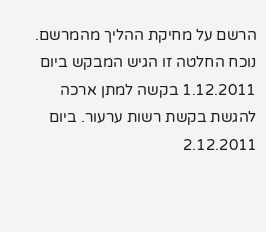הרשם על מחיקת ההליך מהמרשם. נוכח החלטה זו הגיש המבקש ביום 1.12.2011 בקשה למתן ארכה להגשת בקשת רשות ערעור. ביום 2.12.2011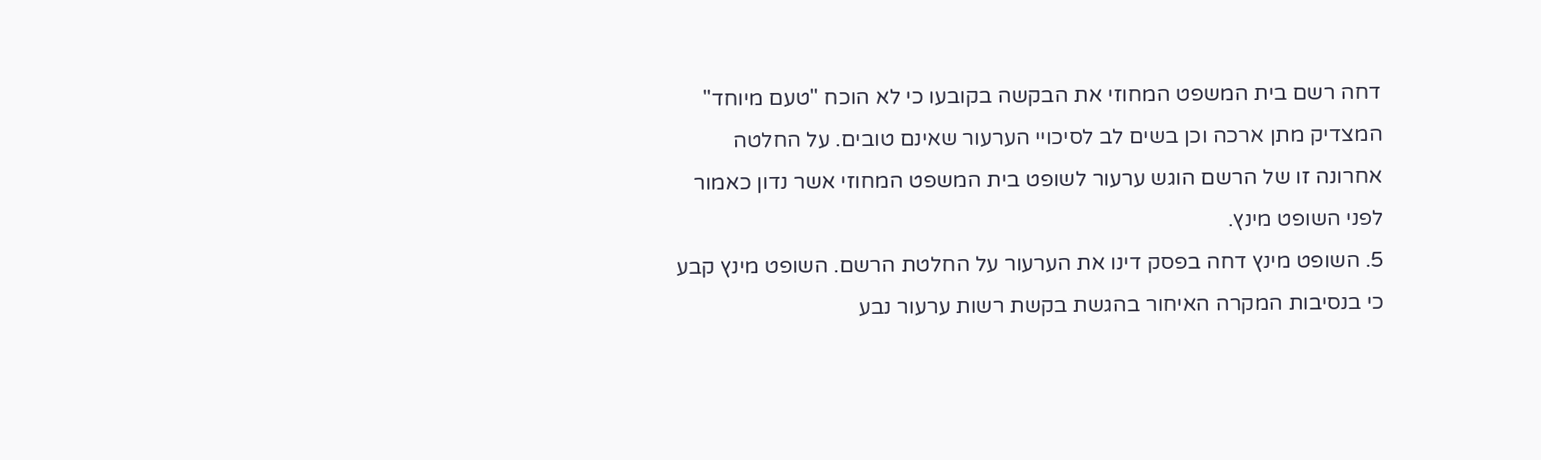דחה רשם בית המשפט המחוזי את הבקשה בקובעו כי לא הוכח "טעם מיוחד" המצדיק מתן ארכה וכן בשים לב לסיכויי הערעור שאינם טובים. על החלטה אחרונה זו של הרשם הוגש ערעור לשופט בית המשפט המחוזי אשר נדון כאמור לפני השופט מינץ.
5. השופט מינץ דחה בפסק דינו את הערעור על החלטת הרשם. השופט מינץ קבע כי בנסיבות המקרה האיחור בהגשת בקשת רשות ערעור נבע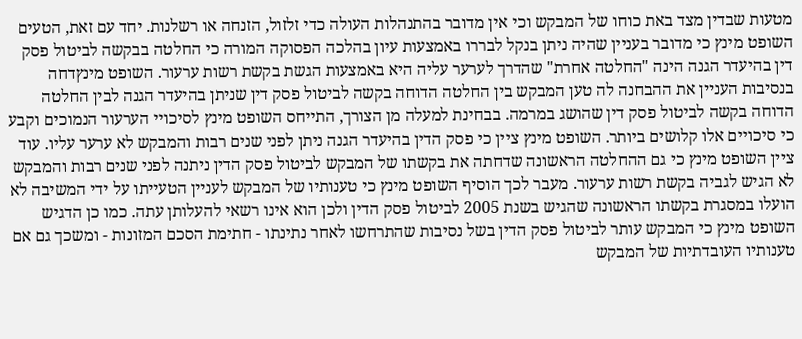מטעות שבדין מצד באת כוחו של המבקש וכי אין מדובר בהתנהלות העולה כדי זלזול, הזנחה או רשלנות. יחד עם זאת, הטעים השופט מינץ כי מדובר בעניין שהיה ניתן בנקל לבררו באמצעות עיון בהלכה הפסוקה המורה כי החלטה בבקשה לביטול פסק דין בהיעדר הגנה הינה "החלטה אחרת" שהדרך לערער עליה היא באמצעות הגשת בקשת רשות ערעור. השופט מינץדחה בנסיבות העניין את ההבחנה לה טען המבקש בין החלטה הדוחה בקשה לביטול פסק דין שניתן בהיעדר הגנה לבין החלטה הדוחה בקשה לביטול פסק דין שהושג במרמה. בבחינת למעלה מן הצורך, התייחס השופט מינץ לסיכויי הערעור הנמוכים וקבע כי סיכויים אלו קלושים ביותר. השופט מינץ ציין כי פסק הדין בהיעדר הגנה ניתן לפני שנים רבות והמבקש לא ערער עליו. עוד ציין השופט מינץ כי גם ההחלטה הראשונה שדחתה את בקשתו של המבקש לביטול פסק הדין ניתנה לפני שנים רבות והמבקש לא הגיש לגביה בקשת רשות ערעור. מעבר לכך הוסיף השופט מינץ כי טענותיו של המבקש לעניין הטעייתו על ידי המשיבה לא הועלו במסגרת בקשתו הראשונה שהגיש בשנת 2005 לביטול פסק הדין ולכן הוא אינו רשאי להעלותן עתה. כמו כן הדגיש השופט מינץ כי המבקש עותר לביטול פסק הדין בשל נסיבות שהתרחשו לאחר נתינתו - חתימת הסכם המזונות - ומשכך גם אם טענותיו העובדתיות של המבקש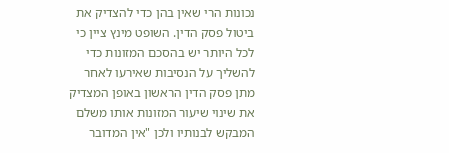נכונות הרי שאין בהן כדי להצדיק את ביטול פסק הדין. השופט מינץ ציין כי לכל היותר יש בהסכם המזונות כדי להשליך על הנסיבות שאירעו לאחר מתן פסק הדין הראשון באופן המצדיק את שינוי שיעור המזונות אותו משלם המבקש לבנותיו ולכן "אין המדובר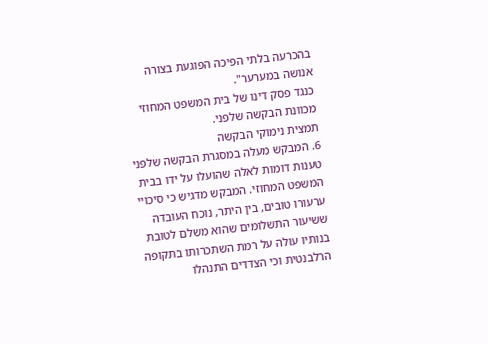בהכרעה בלתי הפיכה הפוגעת בצורה אנושה במערער".
כנגד פסק דינו של בית המשפט המחוזי מכוונת הבקשה שלפני.
תמצית נימוקי הבקשה
6. המבקש מעלה במסגרת הבקשה שלפני טענות דומות לאלה שהועלו על ידו בבית המשפט המחוזי. המבקש מדגיש כי סיכויי ערעורו טובים, בין היתר, נוכח העובדה ששיעור התשלומים שהוא משלם לטובת בנותיו עולה על רמת השתכרותו בתקופה הרלבנטית וכי הצדדים התנהלו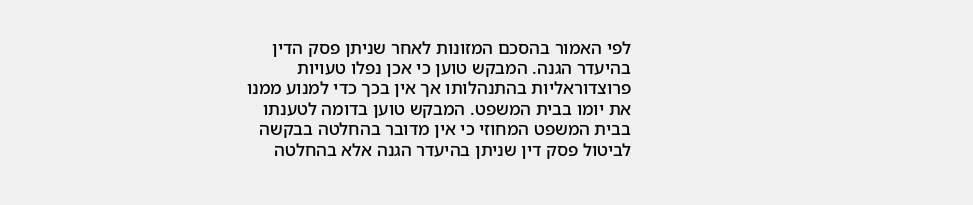לפי האמור בהסכם המזונות לאחר שניתן פסק הדין בהיעדר הגנה. המבקש טוען כי אכן נפלו טעויות פרוצדוראליות בהתנהלותו אך אין בכך כדי למנוע ממנו את יומו בבית המשפט. המבקש טוען בדומה לטענתו בבית המשפט המחוזי כי אין מדובר בהחלטה בבקשה לביטול פסק דין שניתן בהיעדר הגנה אלא בהחלטה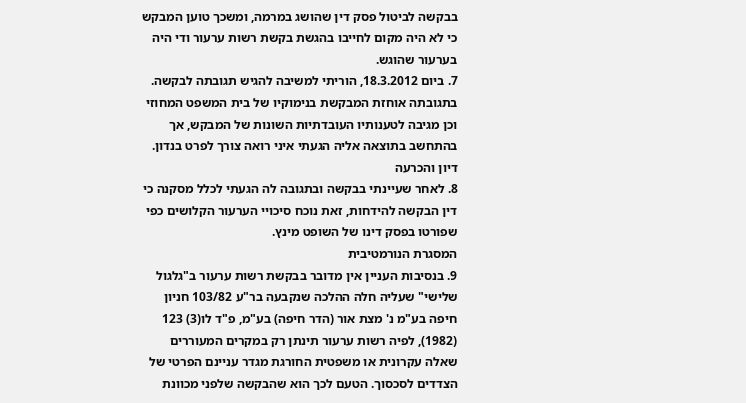בבקשה לביטול פסק דין שהושג במרמה, ומשכך טוען המבקש כי לא היה מקום לחייבו בהגשת בקשת רשות ערעור ודי היה בערעור שהוגש.
7. ביום 18.3.2012, הוריתי למשיבה להגיש תגובתה לבקשה. בתגובתה אוחזת המבקשת בנימוקיו של בית המשפט המחוזי וכן מגיבה לטענותיו העובדתיות השונות של המבקש, אך בהתחשב בתוצאה אליה הגעתי איני רואה צורך לפרט בנדון.
דיון והכרעה
8. לאחר שעיינתי בבקשה ובתגובה לה הגעתי לכלל מסקנה כי דין הבקשה להידחות, זאת נוכח סיכויי הערעור הקלושים כפי שפורטו בפסק דינו של השופט מינץ.
המסגרת הנורמטיבית
9. בנסיבות העניין אין מדובר בבקשת רשות ערעור ב"גלגול שלישי" שעליה חלה ההלכה שנקבעה בר"ע 103/82 חניון חיפה בע"מ נ' מצת אור (הדר חיפה) בע"מ, פ"ד לו(3) 123 (1982), לפיה רשות ערעור תינתן רק במקרים המעוררים שאלה עקרונית או משפטית החורגת מגדר עניינם הפרטי של הצדדים לסכסוך. הטעם לכך הוא שהבקשה שלפני מכוונת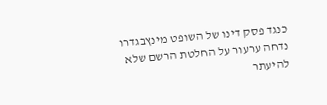כנגד פסק דינו של השופט מינץבגדרו נדחה ערעור על החלטת הרשם שלא להיעתר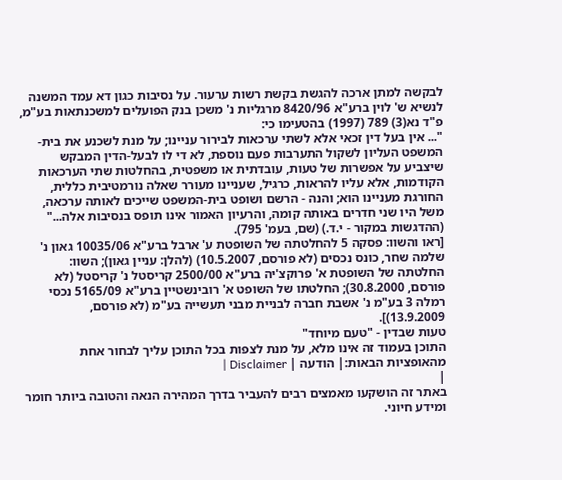לבקשה למתן ארכה להגשת בקשת רשות ערעור. על נסיבות כגון דא עמד המשנה לנשיא ש' לוין ברע"א 8420/96 מרגליות נ' משכן בנק הפועלים למשכנתאות בע"מ, פ"ד נא(3) 789 (1997) בהטעימו כי:
"... אין בעל דין זכאי אלא לשתי ערכאות לבירור עניינו; על מנת לשכנע את בית-המשפט העליון לשקול התערבות פעם נוספת, לא די לו לבעל-הדין המבקש שיצביע על אפשרות של טעות, עובדתית או משפטית, בהחלטות שתי הערכאות הקודמות, אלא עליו להראות, כרגיל, שעניינו מעורר שאלה נורמטיבית כללית, החורגת מעניינו הוא; והנה - הרשם ושופט בית-המשפט שייכים לאותה ערכאה, משל היו שני חדרים באותה קומה, והרעיון האמור אינו תופס בנסיבות אלה..." (ההדגשות במקור - י.ד.) (שם, בעמ' 795).
[ראו והשוו: פסקה 5 להחלטתה של השופטת ע' ארבל ברע"א 10035/06 גאון נ' שלמה שחר, כונס נכסים (לא פורסם, 10.5.2007) (להלן: עניין גאון); השוו: החלטתה של השופטת א' פרוקצ'יה ברע"א 2500/00 קריסטל נ' קריסטל (לא פורסם, 30.8.2000); החלטתו של השופט א' רובינשטיין ברע"א 5165/09 נכסי רמלה 3 בע"מ נ' אשבת חברה לבניית מבני תעשייה בע"מ (לא פורסם, 13.9.2009)].
טעות שבדין - "טעם מיוחד"
התוכן בעמוד זה אינו מלא, על מנת לצפות בכל התוכן עליך לבחור אחת מהאופציות הבאות:| הודעה | Disclaimer |
|
באתר זה הושקעו מאמצים רבים להעביר בדרך המהירה הנאה והטובה ביותר חומר ומידע חיוני.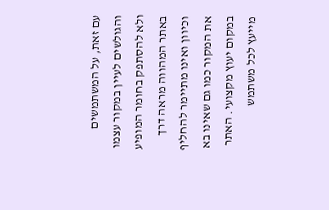עם זאת, על המשתמשים והגולשים לעיין במקור עצמו ולא להסתפק בחומר המופיע באתר המהווה מראה דרך וכיוון ואינו מתיימר להחליף את המקור כמו גם שאינו בא במקום יעוץ מקצועי. האתר מייעץ לכל משתמש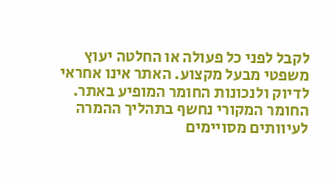לקבל לפני כל פעולה או החלטה יעוץ משפטי מבעל מקצוע. האתר אינו אחראי לדיוק ולנכונות החומר המופיע באתר. החומר המקורי נחשף בתהליך ההמרה לעיוותים מסויימים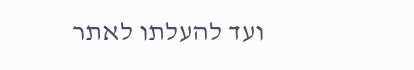ועד להעלתו לאתר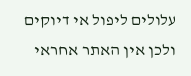עלולים ליפול אי דיוקים ולכן אין האתר אחראי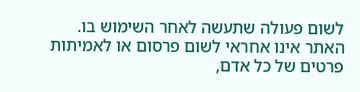לשום פעולה שתעשה לאחר השימוש בו. האתר אינו אחראי לשום פרסום או לאמיתות פרטים של כל אדם,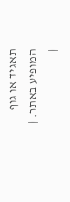תאגיד או גוף המופיע באתר. |
|